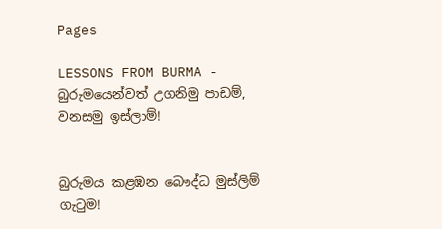Pages

LESSONS FROM BURMA - බුරුමයෙන්වත් උගනිමු පාඩම්, වනසමු ඉස්ලාම්!


බුරුමය කළඹන බෞද්ධ මුස්‌ලිම් ගැටුම!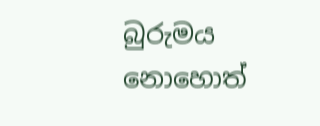බුරුමය නොහොත්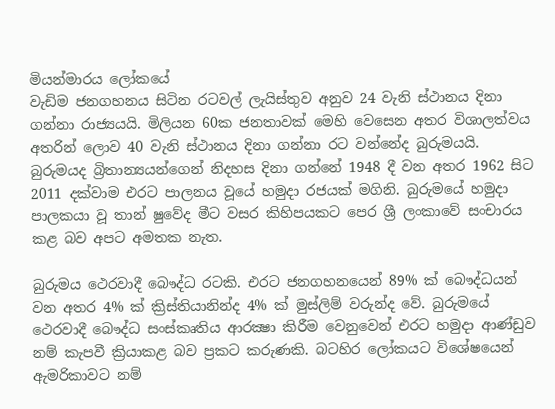මියන්මාරය ලෝකයේ
වැඩිම ජනගහනය සිටින රටවල් ලැයිස්‌තුව අනුව 24 වැනි ස්‌ථානය දිනා ගන්නා රාජ්‍යයයි. මිලියන 60ක ජනතාවක්‌ මෙහි වෙසෙන අතර විශාලත්වය අතරින් ලොව 40 වැනි ස්‌ථානය දිනා ගන්නා රට වන්නේද බුරුමයයි. බුරුමයද බ්‍රිතාන්‍යයන්ගෙන් නිදහස දිනා ගන්නේ 1948 දී වන අතර 1962 සිට 2011 දක්‌වාම එරට පාලනය වූයේ හමුදා රජයක්‌ මගිනි. බුරුමයේ හමුදා පාලකයා වූ තාන් ෂුවේද මීට වසර කිහිපයකට පෙර ශ්‍රී ලංකාවේ සංචාරය කළ බව අපට අමතක නැත.

බුරුමය ථෙරවාදී බෞද්ධ රටකි. එරට ජනගහනයෙන් 89% ක්‌ බෞද්ධයන් වන අතර 4% ක්‌ ක්‍රිස්‌තියානින්ද 4% ක්‌ මුස්‌ලිම් වරුන්ද වේ. බුරුමයේ ථෙරවාදී බෞද්ධ සංස්‌කෘතිය ආරක්‍ෂා කිරීම වෙනුවෙන් එරට හමුදා ආණ්‌ඩුව නම් කැපවී ක්‍රියාකළ බව ප්‍රකට කරුණකි. බටහිර ලෝකයට විශේෂයෙන් ඇමරිකාවට නම්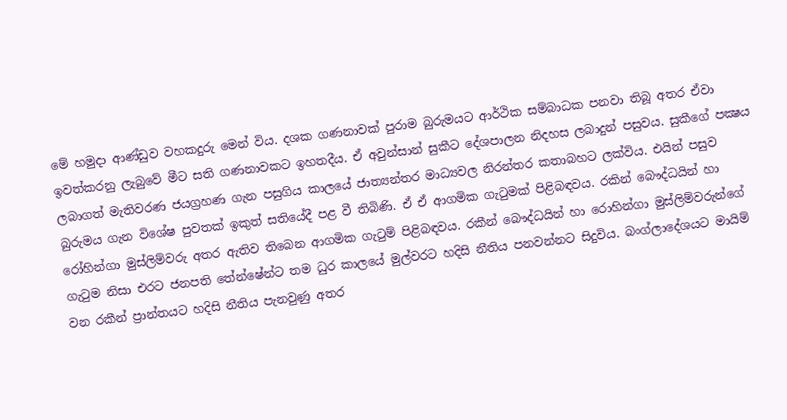මේ හමුදා ආණ්‌ඩුව වහකදුරු මෙන් විය. දශක ගණනාවක්‌ පුරාම බුරුමයට ආර්ථික සම්බාධක පනවා තිබූ අතර ඒවා ඉවත්කරනු ලැබුවේ මීට සති ගණනාවකට ඉහතදීය. ඒ අවුන්සාන් සුකීට දේශපාලන නිදහස ලබාදුන් පසුවය. සුකීගේ පක්‍ෂය ලබාගත් මැතිවරණ ජයග්‍රහණ ගැන පසුගිය කාලයේ ජාත්‍යන්තර මාධ්‍යවල නිරන්තර කතාබහට ලක්‌විය. එයින් පසුව බුරුමය ගැන විශේෂ පුවතක්‌ ඉකුත් සතියේදී පළ වී තිබිණි. ඒ ඒ ආගමික ගැටුමක්‌ පිළිබඳවය. රකින් බෞද්ධයින් හා රෝහින්ගා මුස්‌ලිම්වරු අතර ඇතිව තිබෙන ආගමික ගැටුම් පිළිබඳවය. රකීන් බෞද්ධයින් හා රොහින්ගා මුස්‌ලිම්වරුන්ගේ ගැටුම නිසා එරට ජනපති තේන්ෂේන්ට තම ධුර කාලයේ මුල්වරට හදිසි නීතිය පනවන්නට සිදුවිය. බංග්ලාදේශයට මායිම් වන රකීන් ප්‍රාන්තයට හදිසි නීතිය පැනවුණු අතර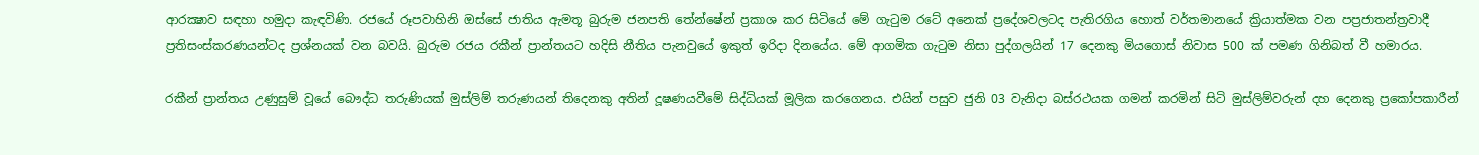ආරක්‍ෂාව සඳහා හමුදා කැඳවිණි. රජයේ රූපවාහිනි ඔස්‌සේ ජාතිය ඇමතූ බුරුම ජනපති තේන්ෂේන් ප්‍රකාශ කර සිටියේ මේ ගැටුම රටේ අනෙක්‌ ප්‍රදේශවලටද පැතිරගිය හොත් වර්තමානයේ ක්‍රියාත්මක වන පප්‍රජාතන්ත්‍රවාදී ප්‍රතිසංස්‌කරණයන්ටද ප්‍රශ්නයක්‌ වන බවයි. බුරුම රජය රකීන් ප්‍රාන්තයට හදිසි නීතිය පැනවුයේ ඉකුත් ඉරිදා දිනයේය. මේ ආගමික ගැටුම නිසා පුද්ගලයින් 17 දෙනකු මියගොස්‌ නිවාස 500 ක්‌ පමණ ගිනිබත් වී හමාරය.

රකීන් ප්‍රාන්තය උණුසුම් වූයේ බෞද්ධ තරුණියක්‌ මුස්‌ලිම් තරුණයන් තිදෙනකු අතින් දූෂණයවීමේ සිද්ධියක්‌ මූලික කරගෙනය. එයින් පසුව ජුනි 03 වැනිදා බස්‌රථයක ගමන් කරමින් සිටි මුස්‌ලිම්වරුන් දහ දෙනකු ප්‍රකෝපකාරීන්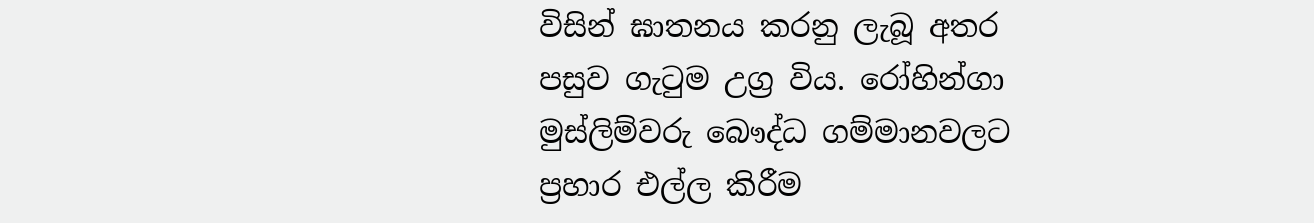විසින් ඝාතනය කරනු ලැබූ අතර පසුව ගැටුම උග්‍ර විය. රෝහින්ගා මුස්‌ලිම්වරු බෞද්ධ ගම්මානවලට ප්‍රහාර එල්ල කිරීම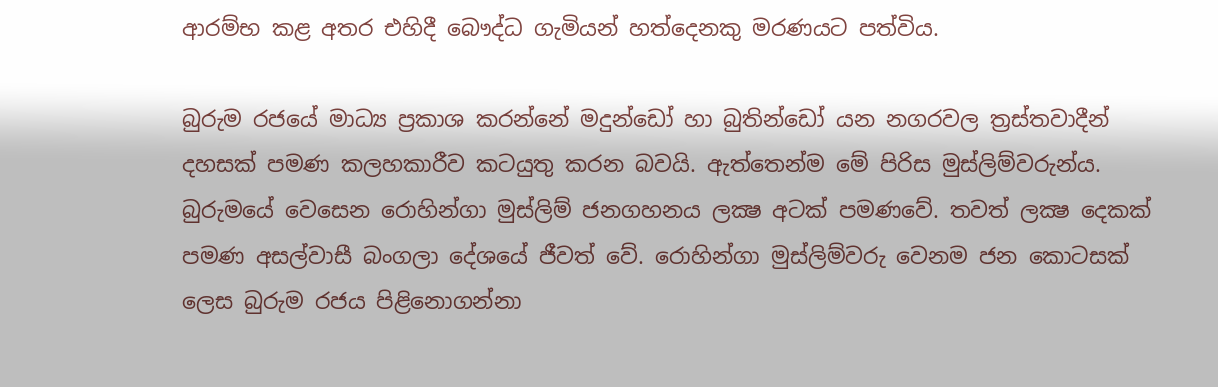ආරම්භ කළ අතර එහිදී බෞද්ධ ගැමියන් හත්දෙනකු මරණයට පත්විය.

බුරුම රජයේ මාධ්‍ය ප්‍රකාශ කරන්නේ මදුන්ඩෝ හා බුතින්ඩෝ යන නගරවල ත්‍රස්‌තවාදීන් දහසක්‌ පමණ කලහකාරීව කටයුතු කරන බවයි. ඇත්තෙන්ම මේ පිරිස මුස්‌ලිම්වරුන්ය. බුරුමයේ වෙසෙන රොහින්ගා මුස්‌ලිම් ජනගහනය ලක්‍ෂ අටක්‌ පමණවේ. තවත් ලක්‍ෂ දෙකක්‌ පමණ අසල්වාසී බංගලා දේශයේ ජීවත් වේ. රොහින්ගා මුස්‌ලිම්වරු වෙනම ජන කොටසක්‌ ලෙස බුරුම රජය පිළිනොගන්නා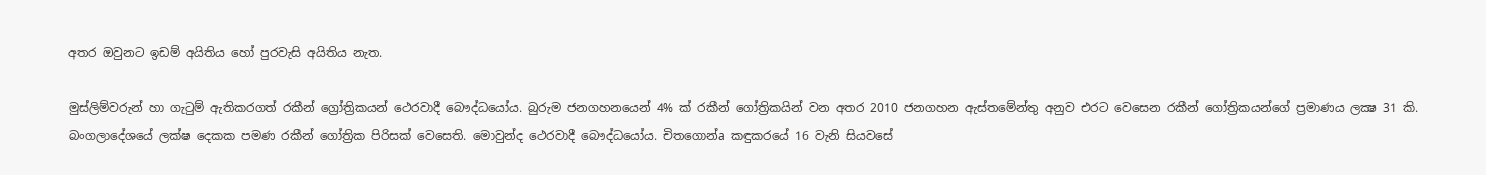අතර ඔවුනට ඉඩම් අයිතිය හෝ පුරවැසි අයිතිය නැත.

මුස්‌ලිම්වරුන් හා ගැටුම් ඇතිකරගත් රකීන් ග්‍රෝත්‍රිකයන් ථෙරවාදී බෞද්ධයෝය. බුරුම ජනගහනයෙන් 4% ක්‌ රකීන් ගෝත්‍රිකයින් වන අතර 2010 ජනගහන ඇස්‌තමේන්තු අනුව එරට වෙසෙන රකීන් ගෝත්‍රිකයන්ගේ ප්‍රමාණය ලක්‍ෂ 31 කි. බංගලාදේශයේ ලක්‌ෂ දෙකක පමණ රකීන් ගෝත්‍රික පිරිසක්‌ වෙසෙති. මොවුන්ද ථෙරවාදී බෞද්ධයෝය. චිතගොන්a කඳුකරයේ 16 වැනි සියවසේ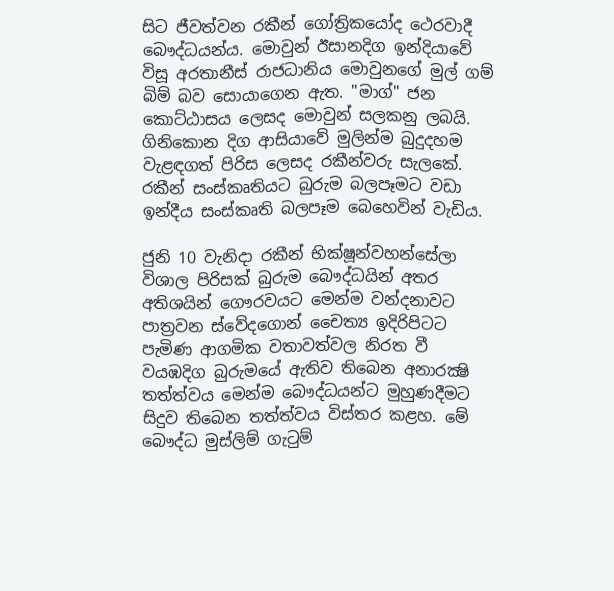සිට ජීවත්වන රකීන් ගෝත්‍රිකයෝද ථෙරවාදී බෞද්ධයන්ය. මොවුන් ඊසානදිග ඉන්දියාවේ විසූ අරතානීස්‌ රාජධානිය මොවුනගේ මුල් ගම් බිම් බව සොයාගෙන ඇත. "මාග්" ජන කොට්‌ඨාසය ලෙසද මොවුන් සලකනු ලබයි. ගිනිකොන දිග ආසියාවේ මුලින්ම බුදුදහම වැළඳගත් පිරිස ලෙසද රකීන්වරු සැලකේ. රකීන් සංස්‌කෘතියට බුරුම බලපෑමට වඩා ඉන්දීය සංස්‌කෘති බලපෑම බෙහෙවින් වැඩිය.

ජුනි 10 වැනිදා රකීන් භික්‌ෂූන්වහන්සේලා විශාල පිරිසක්‌ බුරුම බෞද්ධයින් අතර අතිශයින් ගෞරවයට මෙන්ම වන්දනාවට පාත්‍රවන ස්‌වේදගොන් චෛත්‍ය ඉදිරිපිටට පැමිණ ආගමික වතාවත්වල නිරත වී වයඹදිග බුරුමයේ ඇතිව තිබෙන අනාරක්‍ෂි තත්ත්වය මෙන්ම බෞද්ධයන්ට මුහුණදීමට සිදුව තිබෙන තත්ත්වය විස්‌තර කළහ. මේ බෞද්ධ මුස්‌ලිම් ගැටුම්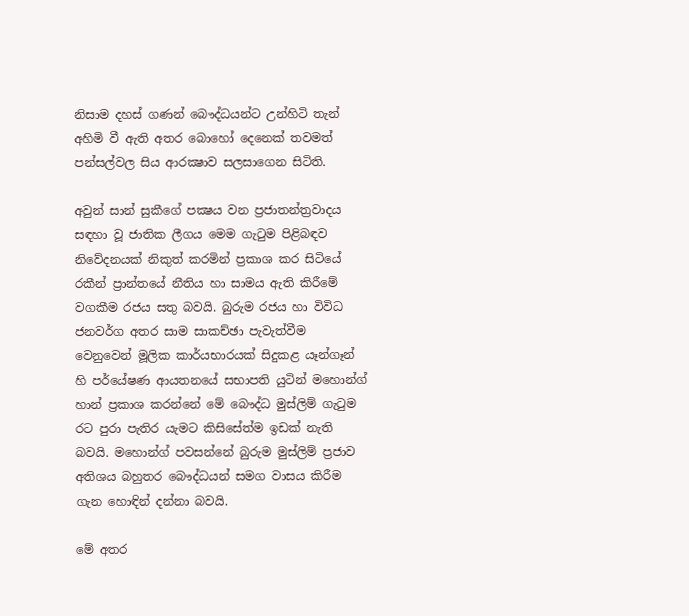නිසාම දහස්‌ ගණන් බෞද්ධයන්ට උන්හිටි තැන් අහිමි වී ඇති අතර බොහෝ දෙනෙක්‌ තවමත් පන්සල්වල සිය ආරක්‍ෂාව සලසාගෙන සිටිති.

අවුන් සාන් සුකීගේ පක්‍ෂය වන ප්‍රජාතන්ත්‍රවාදය සඳහා වූ ජාතික ලීගය මෙම ගැටුම පිළිබඳව නිවේදනයක්‌ නිකුත් කරමින් ප්‍රකාශ කර සිටියේ රකීන් ප්‍රාන්තයේ නීතිය හා සාමය ඇති කිරීමේ වගකීම රජය සතු බවයි. බුරුම රජය හා විවිධ ජනවර්ග අතර සාම සාකච්ඡා පැවැත්වීම වෙනුවෙන් මූලික කාර්යභාරයක්‌ සිදුකළ යෑන්ගෑන් හි පර්යේෂණ ආයතනයේ සභාපති යුටින් මහොන්ග් හාන් ප්‍රකාශ කරන්නේ මේ බෞද්ධ මුස්‌ලිම් ගැටුම රට පුරා පැතිර යැමට කිසිසේත්ම ඉඩක්‌ නැති බවයි. මහොන්ග් පවසන්නේ බුරුම මුස්‌ලිම් ප්‍රජාව අතිශය බහුතර බෞද්ධයන් සමග වාසය කිරීම ගැන හොඳින් දන්නා බවයි.

මේ අතර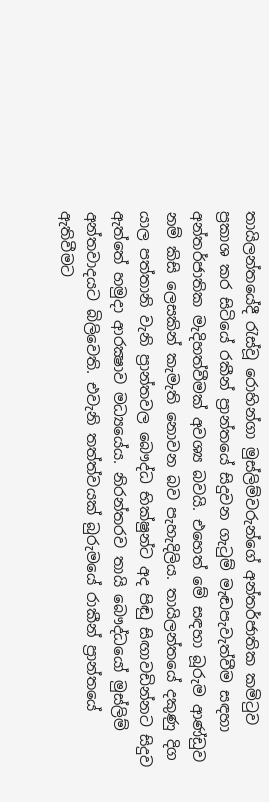තායිලන්තයේදී රැස්‌වූ රොහින්ගා මුස්‌ලිම්වරුන්ගේ අන්තර්ජාතික කමිටුව ප්‍රකාශ කර සිටියේ රකීන් ප්‍රාන්තයේ සිදුවන ගැටුම් මැඬපැවැත්වීම සඳහා අන්තර්ජාතික මැදිහත්වීමක්‌ අවශ්‍ය බවයි. එහෙත් මේ සඳහා බූරුම ආණ්‌ඩුව නම් කිසි ලෙසකින් කැමැති නොවන බව පැහැදිලිය. තායිලන්තයේ දකුණු දිග යාල පත්තානි වැනි ප්‍රාන්තවල බෞද්ධ භික්‌ෂුන්ට අද පිඬු සිඟාවඩින්නට සිදුව ඇත්තේ හමුදා ආරක්‍ෂාව මධ්‍යයේය. නිරන්තරව තායි බෞද්ධයෝ මුස්‌ලිම් අන්තවාදයට බිලිවෙති. එවැනි තත්ත්වයක්‌ බුරුමයේ රාකීන් ප්‍රාන්තයේ ඇතිවීමට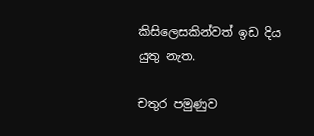කිසිලෙසකින්වත් ඉඩ දිය යුතු නැත.

චතුර පමුණුව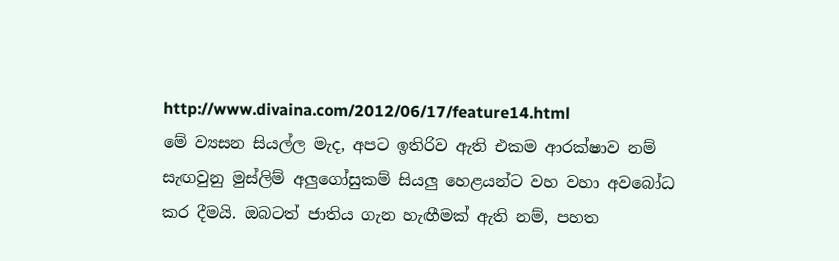http://www.divaina.com/2012/06/17/feature14.html
මේ ව්‍යසන සියල්ල මැද, අපට ඉතිරිව ඇති එකම ආරක්ෂාව නම් සැඟවුනු මුස්ලිම් අලුගෝසුකම් සියලු හෙළයන්ට වහ වහා අවබෝධ කර දීමයි. ඔබටත් ජාතිය ගැන හැඟීමක් ඇති නම්, පහත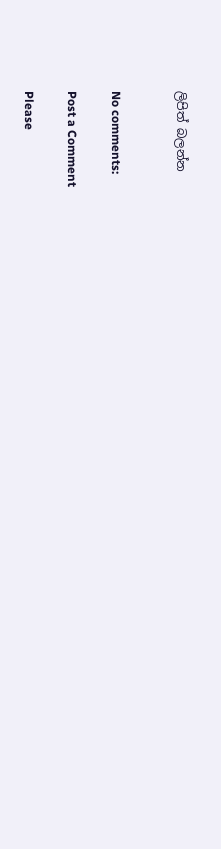ලිපිත් බලන්න


No comments:

Post a Comment

Please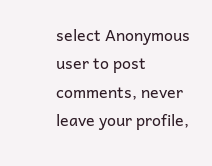select Anonymous user to post comments, never leave your profile,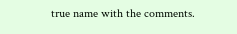true name with the comments.